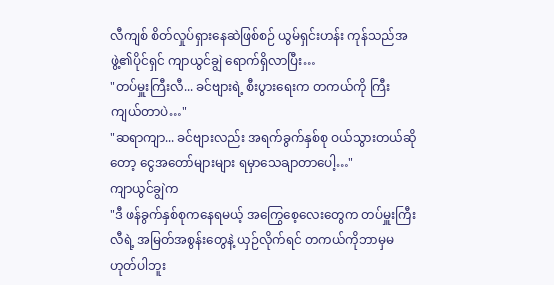လီကျစ် စိတ်လှုပ်ရှားနေဆဲဖြစ်စဉ် ယွမ်ရှင်းဟန်း ကုန်သည်အဖွဲ့၏ပိုင်ရှင် ကျာယွင်ချွဲ ရောက်ရှိလာပြီး…
"တပ်မှူးကြီးလီ... ခင်ဗျားရဲ့ စီးပွားရေးက တကယ်ကို ကြီးကျယ်တာပဲ…"
"ဆရာကျာ... ခင်ဗျားလည်း အရက်ခွက်နှစ်စု ဝယ်သွားတယ်ဆိုတော့ ငွေအတော်များများ ရမှာသေချာတာပေါ့…"
ကျာယွင်ချွဲက
"ဒီ ဖန်ခွက်နှစ်စုကနေရမယ့် အကြွေစေ့လေးတွေက တပ်မှူးကြီးလီရဲ့ အမြတ်အစွန်းတွေနဲ့ ယှဉ်လိုက်ရင် တကယ်ကိုဘာမှမဟုတ်ပါဘူး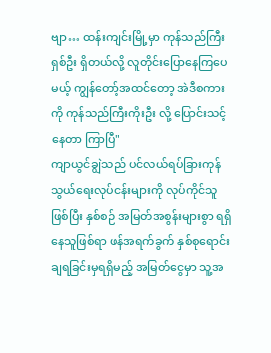ဗျာ… ထန်းကျင်းမြို့မှာ ကုန်သည်ကြီးရှစ်ဦး ရှိတယ်လို့ လူတိုင်းပြောနေကြပေမယ့် ကျွန်တော့်အထင်တော့ အဲဒီစကားကို ကုန်သည်ကြီးကိုးဦး လို့ ပြောင်းသင့်နေတာ ကြာပြီ"
ကျာယွင်ချွဲသည် ပင်လယ်ရပ်ခြားကုန်သွယ်ရေးလုပ်ငန်းများကို လုပ်ကိုင်သူဖြစ်ပြီး နှစ်စဉ် အမြတ်အစွန်းများစွာ ရရှိနေသူဖြစ်ရာ ဖန်အရက်ခွက် နှစ်စုရောင်းချရခြင်းမှရရှိမည့် အမြတ်ငွေမှာ သူ့အ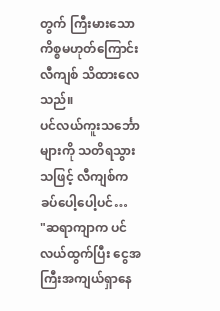တွက် ကြီးမားသောကိစ္စမဟုတ်ကြောင်း လီကျစ် သိထားလေသည်။
ပင်လယ်ကူးသင်္ဘောများကို သတိရသွားသဖြင့် လီကျစ်က ခပ်ပေါ့ပေါ့ပင်…
"ဆရာကျာက ပင်လယ်ထွက်ပြီး ငွေအကြီးအကျယ်ရှာနေ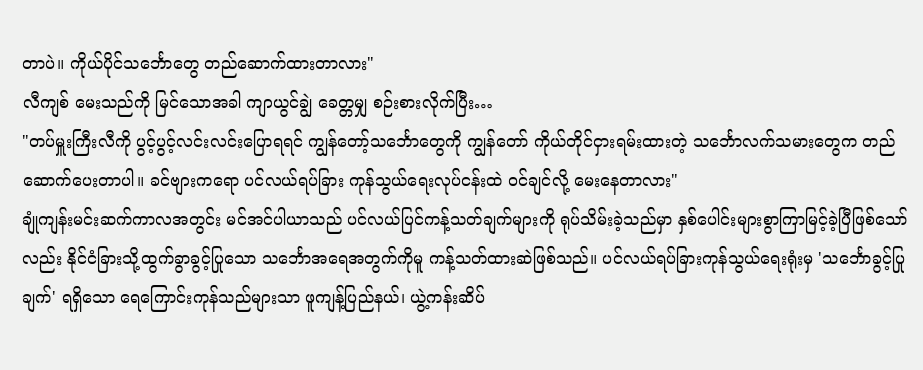တာပဲ။ ကိုယ်ပိုင်သင်္ဘောတွေ တည်ဆောက်ထားတာလား"
လီကျစ် မေးသည်ကို မြင်သောအခါ ကျာယွင်ချွဲ ခေတ္တမျှ စဉ်းစားလိုက်ပြီး…
"တပ်မှူးကြီးလီကို ပွင့်ပွင့်လင်းလင်းပြောရရင် ကျွန်တော့်သင်္ဘောတွေကို ကျွန်တော် ကိုယ်တိုင်ငှားရမ်းထားတဲ့ သင်္ဘောလက်သမားတွေက တည်ဆောက်ပေးတာပါ။ ခင်ဗျားကရော ပင်လယ်ရပ်ခြား ကုန်သွယ်ရေးလုပ်ငန်းထဲ ဝင်ချင်လို့ မေးနေတာလား"
ချုံကျန်းမင်းဆက်ကာလအတွင်း မင်အင်ပါယာသည် ပင်လယ်ပြင်ကန့်သတ်ချက်များကို ရုပ်သိမ်းခဲ့သည်မှာ နှစ်ပေါင်းများစွာကြာမြင့်ခဲ့ပြီဖြစ်သော်လည်း နိုင်ငံခြားသို့ထွက်ခွာခွင့်ပြုသော သင်္ဘောအရေအတွက်ကိုမူ ကန့်သတ်ထားဆဲဖြစ်သည်။ ပင်လယ်ရပ်ခြားကုန်သွယ်ရေးရုံးမှ 'သင်္ဘောခွင့်ပြုချက်' ရရှိသော ရေကြောင်းကုန်သည်များသာ ဖူကျန့်ပြည်နယ်၊ ယွဲ့ကန်းဆိပ်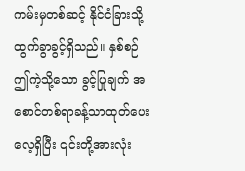ကမ်းမှတစ်ဆင့် နိုင်ငံခြားသို့ထွက်ခွာခွင့်ရှိသည်။ နှစ်စဉ်ဤကဲ့သို့သော ခွင့်ပြုချက် အစောင်တစ်ရာခန့်သာထုတ်ပေးလေ့ရှိပြီး ၎င်းတို့အားလုံး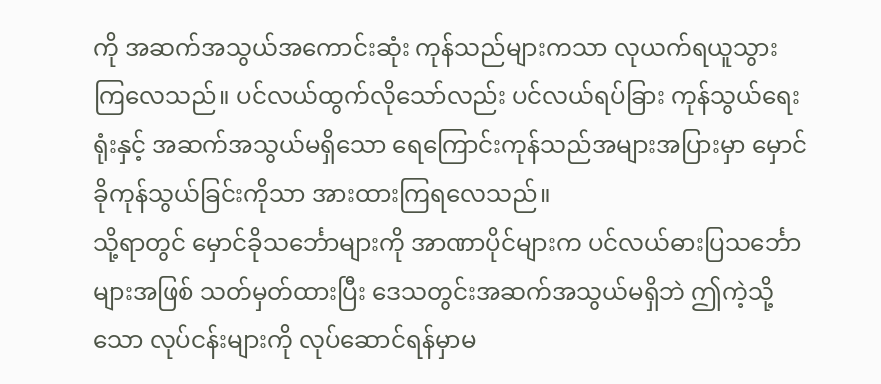ကို အဆက်အသွယ်အကောင်းဆုံး ကုန်သည်များကသာ လုယက်ရယူသွားကြလေသည်။ ပင်လယ်ထွက်လိုသော်လည်း ပင်လယ်ရပ်ခြား ကုန်သွယ်ရေးရုံးနှင့် အဆက်အသွယ်မရှိသော ရေကြောင်းကုန်သည်အများအပြားမှာ မှောင်ခိုကုန်သွယ်ခြင်းကိုသာ အားထားကြရလေသည်။
သို့ရာတွင် မှောင်ခိုသင်္ဘောများကို အာဏာပိုင်များက ပင်လယ်ဓားပြသင်္ဘောများအဖြစ် သတ်မှတ်ထားပြီး ဒေသတွင်းအဆက်အသွယ်မရှိဘဲ ဤကဲ့သို့သော လုပ်ငန်းများကို လုပ်ဆောင်ရန်မှာမ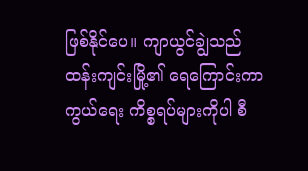ဖြစ်နိုင်ပေ။ ကျာယွင်ချွဲသည် ထန်းကျင်းမြို့၏ ရေကြောင်းကာကွယ်ရေး ကိစ္စရပ်များကိုပါ စီ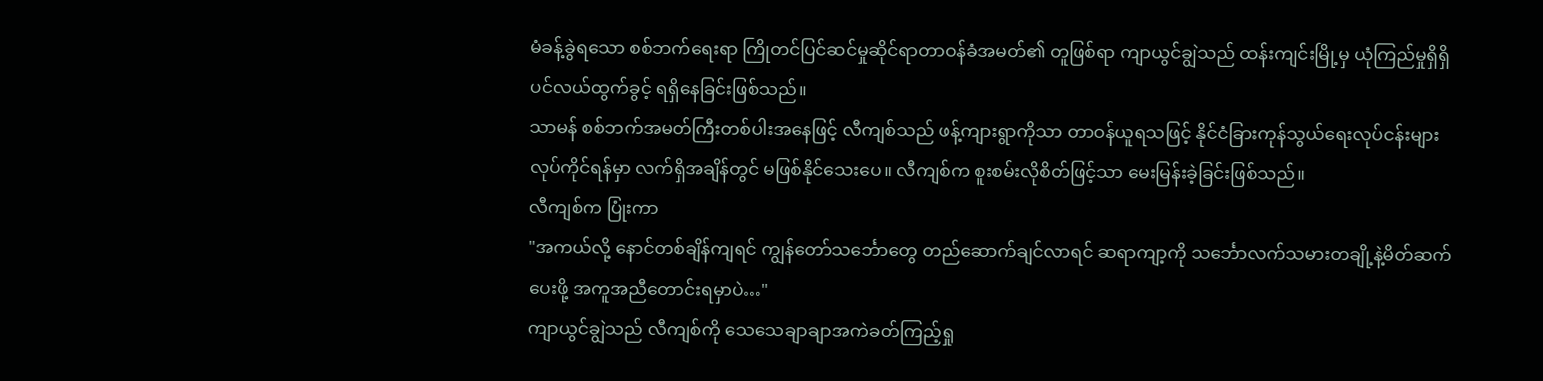မံခန့်ခွဲရသော စစ်ဘက်ရေးရာ ကြိုတင်ပြင်ဆင်မှုဆိုင်ရာတာဝန်ခံအမတ်၏ တူဖြစ်ရာ ကျာယွင်ချွဲသည် ထန်းကျင်းမြို့မှ ယုံကြည်မှုရှိရှိ ပင်လယ်ထွက်ခွင့် ရရှိနေခြင်းဖြစ်သည်။
သာမန် စစ်ဘက်အမတ်ကြီးတစ်ပါးအနေဖြင့် လီကျစ်သည် ဖန့်ကျားရွာကိုသာ တာဝန်ယူရသဖြင့် နိုင်ငံခြားကုန်သွယ်ရေးလုပ်ငန်းများ လုပ်ကိုင်ရန်မှာ လက်ရှိအချိန်တွင် မဖြစ်နိုင်သေးပေ။ လီကျစ်က စူးစမ်းလိုစိတ်ဖြင့်သာ မေးမြန်းခဲ့ခြင်းဖြစ်သည်။
လီကျစ်က ပြုံးကာ
"အကယ်လို့ နောင်တစ်ချိန်ကျရင် ကျွန်တော်သင်္ဘောတွေ တည်ဆောက်ချင်လာရင် ဆရာကျာ့ကို သင်္ဘောလက်သမားတချို့နဲ့မိတ်ဆက်ပေးဖို့ အကူအညီတောင်းရမှာပဲ…"
ကျာယွင်ချွဲသည် လီကျစ်ကို သေသေချာချာအကဲခတ်ကြည့်ရှု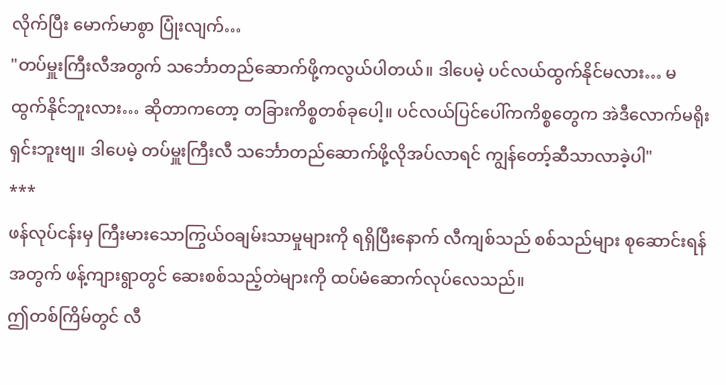လိုက်ပြီး မောက်မာစွာ ပြုံးလျက်…
"တပ်မှူးကြီးလီအတွက် သင်္ဘောတည်ဆောက်ဖို့ကလွယ်ပါတယ်။ ဒါပေမဲ့ ပင်လယ်ထွက်နိုင်မလား… မထွက်နိုင်ဘူးလား… ဆိုတာကတော့ တခြားကိစ္စတစ်ခုပေါ့။ ပင်လယ်ပြင်ပေါ်ကကိစ္စတွေက အဲဒီလောက်မရိုးရှင်းဘူးဗျ။ ဒါပေမဲ့ တပ်မှူးကြီးလီ သင်္ဘောတည်ဆောက်ဖို့လိုအပ်လာရင် ကျွန်တော့်ဆီသာလာခဲ့ပါ"
***
ဖန်လုပ်ငန်းမှ ကြီးမားသောကြွယ်ဝချမ်းသာမှုများကို ရရှိပြီးနောက် လီကျစ်သည် စစ်သည်များ စုဆောင်းရန်အတွက် ဖန့်ကျားရွာတွင် ဆေးစစ်သည့်တဲများကို ထပ်မံဆောက်လုပ်လေသည်။
ဤတစ်ကြိမ်တွင် လီ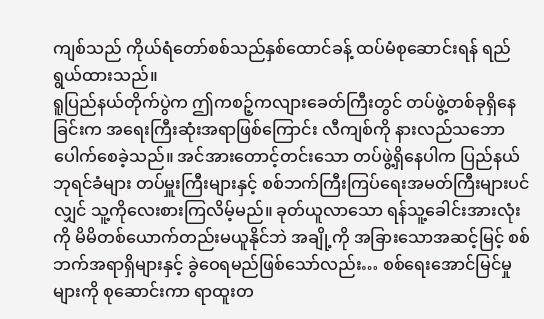ကျစ်သည် ကိုယ်ရံတော်စစ်သည်နှစ်ထောင်ခန့် ထပ်မံစုဆောင်းရန် ရည်ရွယ်ထားသည်။
ရူပြည်နယ်တိုက်ပွဲက ဤကစဉ့်ကလျားခေတ်ကြီးတွင် တပ်ဖွဲ့တစ်ခုရှိနေခြင်းက အရေးကြီးဆုံးအရာဖြစ်ကြောင်း လီကျစ်ကို နားလည်သဘောပေါက်စေခဲ့သည်။ အင်အားတောင့်တင်းသော တပ်ဖွဲ့ရှိနေပါက ပြည်နယ်ဘုရင်ခံများ တပ်မှူးကြီးများနှင့် စစ်ဘက်ကြီးကြပ်ရေးအမတ်ကြီးများပင်လျှင် သူ့ကိုလေးစားကြလိမ့်မည်။ ခုတ်ယူလာသော ရန်သူ့ခေါင်းအားလုံးကို မိမိတစ်ယောက်တည်းမယူနိုင်ဘဲ အချို့ကို အခြားသောအဆင့်မြင့် စစ်ဘက်အရာရှိများနှင့် ခွဲဝေရမည်ဖြစ်သော်လည်း… စစ်ရေးအောင်မြင်မှုများကို စုဆောင်းကာ ရာထူးတ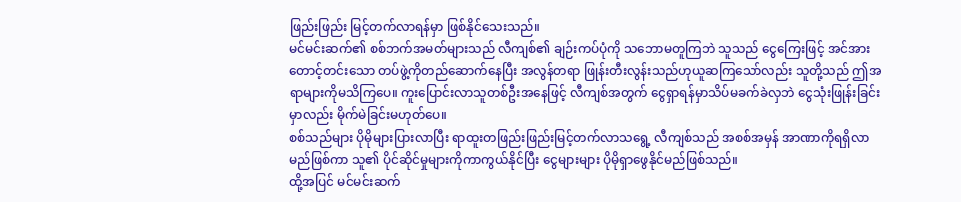ဖြည်းဖြည်း မြင့်တက်လာရန်မှာ ဖြစ်နိုင်သေးသည်။
မင်မင်းဆက်၏ စစ်ဘက်အမတ်များသည် လီကျစ်၏ ချဉ်းကပ်ပုံကို သဘောမတူကြဘဲ သူသည် ငွေကြေးဖြင့် အင်အားတောင့်တင်းသော တပ်ဖွဲ့ကိုတည်ဆောက်နေပြီး အလွန်တရာ ဖြုန်းတီးလွန်းသည်ဟုယူဆကြသော်လည်း သူတို့သည် ဤအရာများကိုမသိကြပေ။ ကူးပြောင်းလာသူတစ်ဦးအနေဖြင့် လီကျစ်အတွက် ငွေရှာရန်မှာသိပ်မခက်ခဲလှဘဲ ငွေသုံးဖြုန်းခြင်းမှာလည်း မိုက်မဲခြင်းမဟုတ်ပေ။
စစ်သည်များ ပိုမိုများပြားလာပြီး ရာထူးတဖြည်းဖြည်းမြင့်တက်လာသရွေ့ လီကျစ်သည် အစစ်အမှန် အာဏာကိုရရှိလာမည်ဖြစ်ကာ သူ၏ ပိုင်ဆိုင်မှုများကိုကာကွယ်နိုင်ပြီး ငွေများများ ပိုမိုရှာဖွေနိုင်မည်ဖြစ်သည်။
ထို့အပြင် မင်မင်းဆက်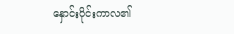နှောင်းပိုင်းကာလ၏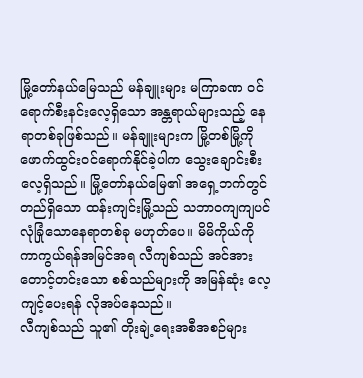မြို့တော်နယ်မြေသည် မန်ချူးများ မကြာခဏ ဝင်ရောက်စီးနင်းလေ့ရှိသော အန္တရာယ်များသည့် နေရာတစ်ခုဖြစ်သည်။ မန်ချူးများက မြို့တစ်မြို့ကို ဖောက်ထွင်းဝင်ရောက်နိုင်ခဲ့ပါက သွေးချောင်းစီးလေ့ရှိသည်။ မြို့တော်နယ်မြေ၏ အရှေ့ဘက်တွင် တည်ရှိသော ထန်းကျင်းမြို့သည် သဘာဝကျကျပင် လုံခြုံသောနေရာတစ်ခု မဟုတ်ပေ။ မိမိကိုယ်ကို ကာကွယ်ရန်အမြင်အရ လီကျစ်သည် အင်အားတောင့်တင်းသော စစ်သည်များကို အမြန်ဆုံး လေ့ကျင့်ပေးရန် လိုအပ်နေသည်။
လီကျစ်သည် သူ၏ တိုးချဲ့ရေးအစီအစဉ်များ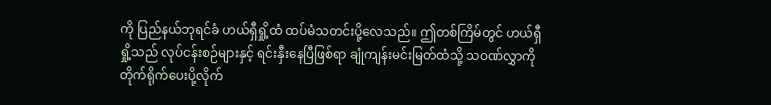ကို ပြည်နယ်ဘုရင်ခံ ဟယ်ရှီရှို့ထံ ထပ်မံသတင်းပို့လေသည်။ ဤတစ်ကြိမ်တွင် ဟယ်ရှီရှို့သည် လုပ်ငန်းစဉ်များနှင့် ရင်းနှီးနေပြီဖြစ်ရာ ချုံကျန်းမင်းမြတ်ထံသို့ သဝဏ်လွှာကိုတိုက်ရိုက်ပေးပို့လိုက်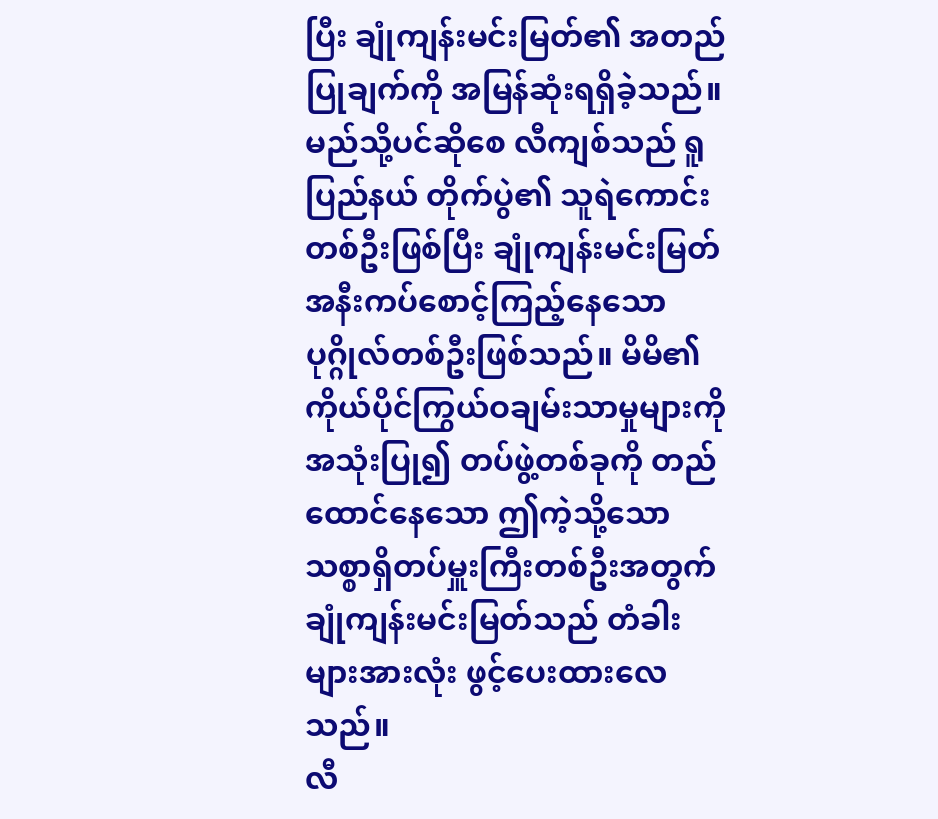ပြီး ချုံကျန်းမင်းမြတ်၏ အတည်ပြုချက်ကို အမြန်ဆုံးရရှိခဲ့သည်။ မည်သို့ပင်ဆိုစေ လီကျစ်သည် ရူပြည်နယ် တိုက်ပွဲ၏ သူရဲကောင်းတစ်ဦးဖြစ်ပြီး ချုံကျန်းမင်းမြတ် အနီးကပ်စောင့်ကြည့်နေသော ပုဂ္ဂိုလ်တစ်ဦးဖြစ်သည်။ မိမိ၏ ကိုယ်ပိုင်ကြွယ်ဝချမ်းသာမှုများကိုအသုံးပြု၍ တပ်ဖွဲ့တစ်ခုကို တည်ထောင်နေသော ဤကဲ့သို့သော သစ္စာရှိတပ်မှူးကြီးတစ်ဦးအတွက် ချုံကျန်းမင်းမြတ်သည် တံခါးများအားလုံး ဖွင့်ပေးထားလေသည်။
လီ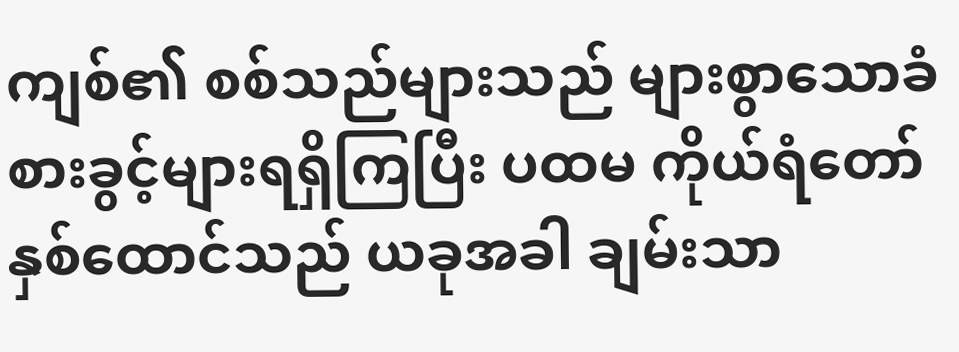ကျစ်၏ စစ်သည်များသည် များစွာသောခံစားခွင့်များရရှိကြပြီး ပထမ ကိုယ်ရံတော် နှစ်ထောင်သည် ယခုအခါ ချမ်းသာ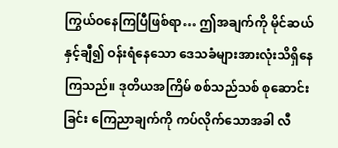ကြွယ်ဝနေကြပြီဖြစ်ရာ… ဤအချက်ကို မိုင်ဆယ်နှင့်ချီ၍ ဝန်းရံနေသော ဒေသခံများအားလုံးသိရှိနေကြသည်။ ဒုတိယအကြိမ် စစ်သည်သစ် စုဆောင်းခြင်း ကြေညာချက်ကို ကပ်လိုက်သောအခါ လီ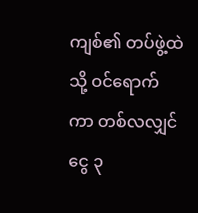ကျစ်၏ တပ်ဖွဲ့ထဲသို့ ဝင်ရောက်ကာ တစ်လလျှင် ငွေ ၃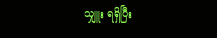သျှူး ရရှိပြီး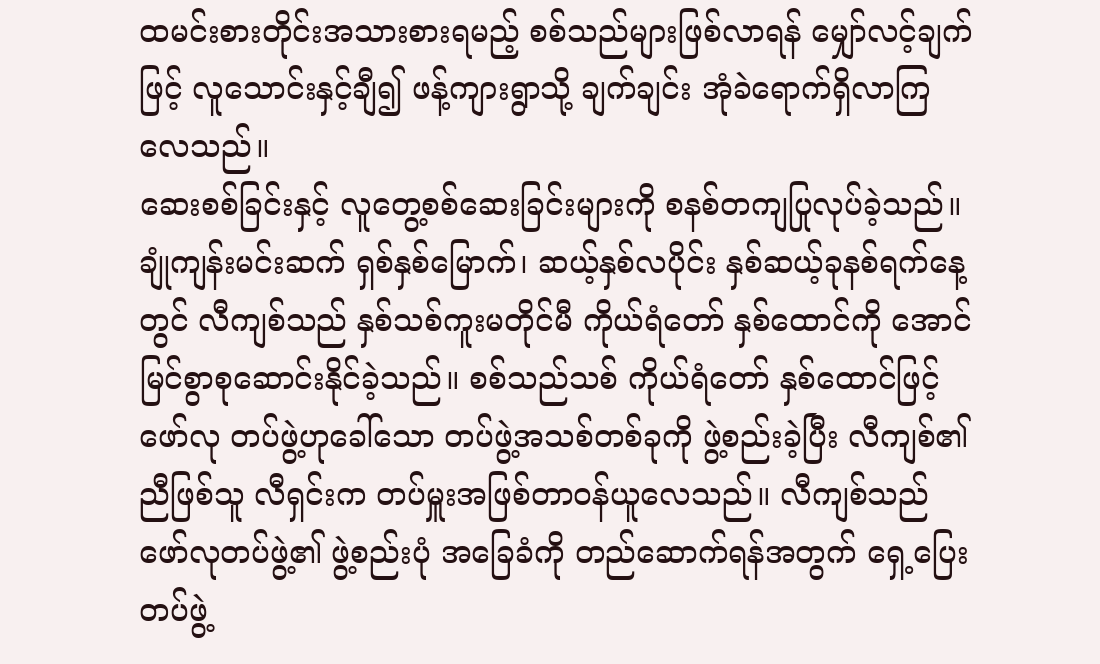ထမင်းစားတိုင်းအသားစားရမည့် စစ်သည်များဖြစ်လာရန် မျှော်လင့်ချက်ဖြင့် လူသောင်းနှင့်ချီ၍ ဖန့်ကျားရွာသို့ ချက်ချင်း အုံခဲရောက်ရှိလာကြလေသည်။
ဆေးစစ်ခြင်းနှင့် လူတွေ့စစ်ဆေးခြင်းများကို စနစ်တကျပြုလုပ်ခဲ့သည်။ ချုံကျန်းမင်းဆက် ရှစ်နှစ်မြောက်၊ ဆယ့်နှစ်လပိုင်း နှစ်ဆယ့်ခုနစ်ရက်နေ့တွင် လီကျစ်သည် နှစ်သစ်ကူးမတိုင်မီ ကိုယ်ရံတော် နှစ်ထောင်ကို အောင်မြင်စွာစုဆောင်းနိုင်ခဲ့သည်။ စစ်သည်သစ် ကိုယ်ရံတော် နှစ်ထောင်ဖြင့် ဖော်လု တပ်ဖွဲ့ဟုခေါ်သော တပ်ဖွဲ့အသစ်တစ်ခုကို ဖွဲ့စည်းခဲ့ပြီး လီကျစ်၏ ညီဖြစ်သူ လီရှင်းက တပ်မှူးအဖြစ်တာဝန်ယူလေသည်။ လီကျစ်သည် ဖော်လုတပ်ဖွဲ့၏ ဖွဲ့စည်းပုံ အခြေခံကို တည်ဆောက်ရန်အတွက် ရှေ့ပြေးတပ်ဖွဲ့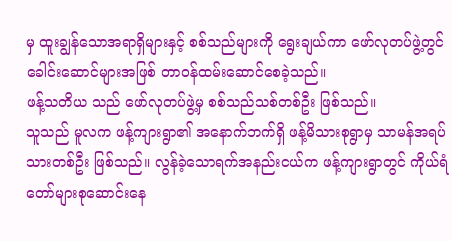မှ ထူးချွန်သောအရာရှိများနှင့် စစ်သည်များကို ရွေးချယ်ကာ ဖော်လုတပ်ဖွဲ့တွင် ခေါင်းဆောင်များအဖြစ် တာဝန်ထမ်းဆောင်စေခဲ့သည်။
ဖန့်သတိယ သည် ဖော်လုတပ်ဖွဲ့မှ စစ်သည်သစ်တစ်ဦး ဖြစ်သည်။
သူသည် မူလက ဖန့်ကျားရွာ၏ အနောက်ဘက်ရှိ ဖန့်မိသားစုရွာမှ သာမန်အရပ်သားတစ်ဦး ဖြစ်သည်။ လွန်ခဲ့သောရက်အနည်းငယ်က ဖန့်ကျားရွာတွင် ကိုယ်ရံတော်များစုဆောင်းနေ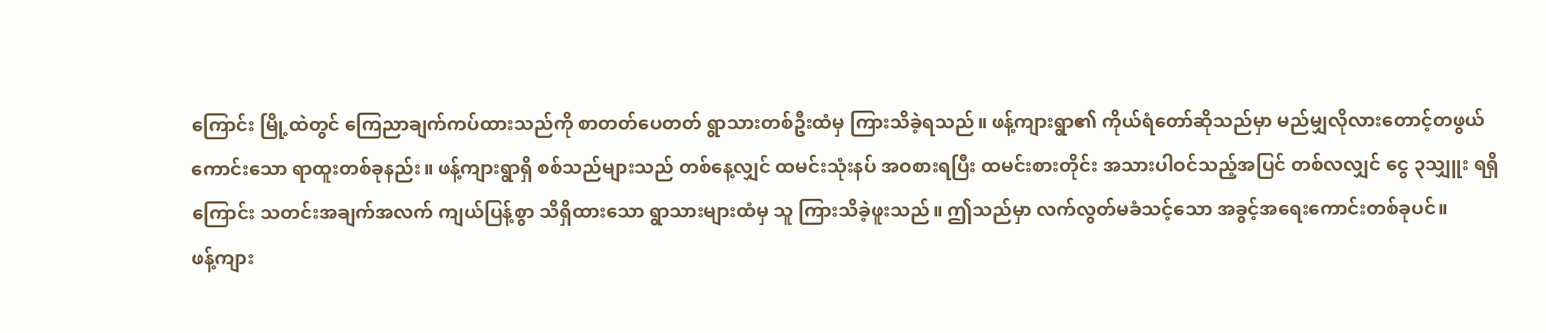ကြောင်း မြို့ထဲတွင် ကြေညာချက်ကပ်ထားသည်ကို စာတတ်ပေတတ် ရွာသားတစ်ဦးထံမှ ကြားသိခဲ့ရသည်။ ဖန့်ကျားရွာ၏ ကိုယ်ရံတော်ဆိုသည်မှာ မည်မျှလိုလားတောင့်တဖွယ်ကောင်းသော ရာထူးတစ်ခုနည်း။ ဖန့်ကျားရွာရှိ စစ်သည်များသည် တစ်နေ့လျှင် ထမင်းသုံးနပ် အဝစားရပြီး ထမင်းစားတိုင်း အသားပါဝင်သည့်အပြင် တစ်လလျှင် ငွေ ၃သျှူး ရရှိကြောင်း သတင်းအချက်အလက် ကျယ်ပြန့်စွာ သိရှိထားသော ရွာသားများထံမှ သူ ကြားသိခဲ့ဖူးသည်။ ဤသည်မှာ လက်လွတ်မခံသင့်သော အခွင့်အရေးကောင်းတစ်ခုပင်။
ဖန့်ကျား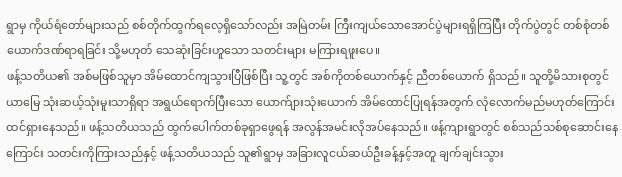ရွာမှ ကိုယ်ရံတော်များသည် စစ်တိုက်ထွက်ရလေ့ရှိသော်လည်း အမြဲတမ်း ကြီးကျယ်သောအောင်ပွဲများရရှိကြပြီး တိုက်ပွဲတွင် တစ်စုံတစ်ယောက်ဒဏ်ရာရခြင်း သို့မဟုတ် သေဆုံးခြင်းဟူသော သတင်းများ မကြားရဖူးပေ။
ဖန့်သတိယ၏ အစ်မဖြစ်သူမှာ အိမ်ထောင်ကျသွားပြီဖြစ်ပြီး သူ့တွင် အစ်ကိုတစ်ယောက်နှင့် ညီတစ်ယောက် ရှိသည်။ သူတို့မိသားစုတွင် ယာမြေ သုံးဆယ့်သုံးမူးသာရှိရာ အရွယ်ရောက်ပြီးသော ယောက်ျားသုံးယောက် အိမ်ထောင်ပြုရန်အတွက် လုံလောက်မည်မဟုတ်ကြောင်း ထင်ရှားနေသည်။ ဖန့်သတိယသည် ထွက်ပေါက်တစ်ခုရှာဖွေရန် အလွန်အမင်းလိုအပ်နေသည်။ ဖန့်ကျားရွာတွင် စစ်သည်သစ်စုဆောင်းနေကြောင်း သတင်းကိုကြားသည်နှင့် ဖန့်သတိယသည် သူ၏ရွာမှ အခြားလူငယ်ဆယ်ဦးခန့်နှင့်အတူ ချက်ချင်းသွား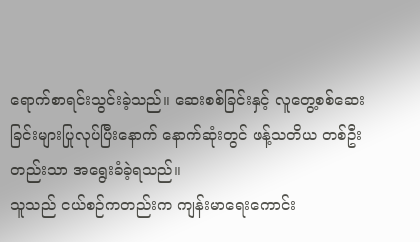ရောက်စာရင်းသွင်းခဲ့သည်။ ဆေးစစ်ခြင်းနှင့် လူတွေ့စစ်ဆေးခြင်းများပြုလုပ်ပြီးနောက် နောက်ဆုံးတွင် ဖန့်သတိယ တစ်ဦးတည်းသာ အရွေးခံခဲ့ရသည်။
သူသည် ငယ်စဉ်ကတည်းက ကျန်းမာရေးကောင်း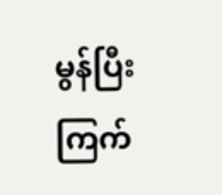မွန်ပြီး ကြက်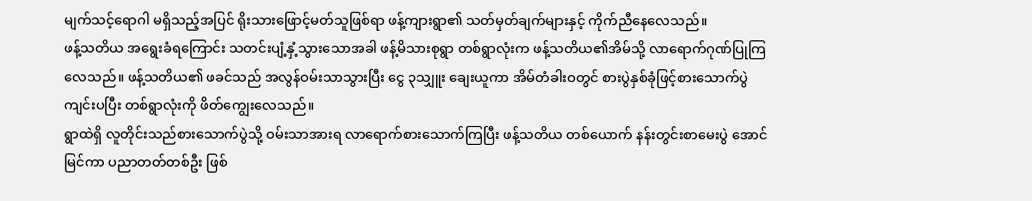မျက်သင့်ရောဂါ မရှိသည့်အပြင် ရိုးသားဖြောင့်မတ်သူဖြစ်ရာ ဖန့်ကျားရွာ၏ သတ်မှတ်ချက်များနှင့် ကိုက်ညီနေလေသည်။
ဖန့်သတိယ အရွေးခံရကြောင်း သတင်းပျံ့နှံ့သွားသောအခါ ဖန့်မိသားစုရွာ တစ်ရွာလုံးက ဖန့်သတိယ၏အိမ်သို့ လာရောက်ဂုဏ်ပြုကြလေသည်။ ဖန့်သတိယ၏ ဖခင်သည် အလွန်ဝမ်းသာသွားပြီး ငွေ ၃သျှူး ချေးယူကာ အိမ်တံခါးဝတွင် စားပွဲနှစ်ခုံဖြင့်စားသောက်ပွဲ ကျင်းပပြီး တစ်ရွာလုံးကို ဖိတ်ကျွေးလေသည်။
ရွာထဲရှိ လူတိုင်းသည်စားသောက်ပွဲသို့ ဝမ်းသာအားရ လာရောက်စားသောက်ကြပြီး ဖန့်သတိယ တစ်ယောက် နန်းတွင်းစာမေးပွဲ အောင်မြင်ကာ ပညာတတ်တစ်ဦး ဖြစ်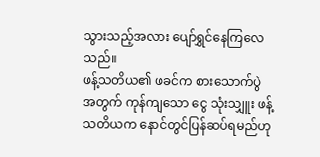သွားသည့်အလား ပျော်ရွှင်နေကြလေသည်။
ဖန့်သတိယ၏ ဖခင်က စားသောက်ပွဲအတွက် ကုန်ကျသော ငွေ သုံးသျှူး ဖန့်သတိယက နောင်တွင်ပြန်ဆပ်ရမည်ဟု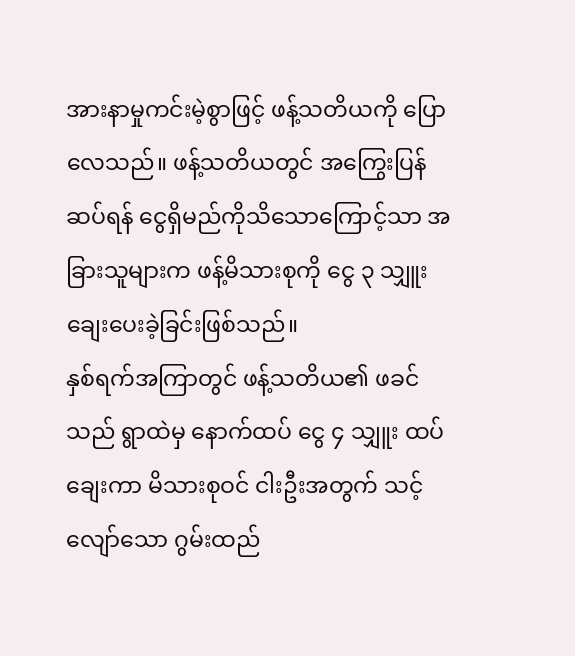အားနာမှုကင်းမဲ့စွာဖြင့် ဖန့်သတိယကို ပြောလေသည်။ ဖန့်သတိယတွင် အကြွေးပြန်ဆပ်ရန် ငွေရှိမည်ကိုသိသောကြောင့်သာ အခြားသူများက ဖန့်မိသားစုကို ငွေ ၃ သျှူး ချေးပေးခဲ့ခြင်းဖြစ်သည်။
နှစ်ရက်အကြာတွင် ဖန့်သတိယ၏ ဖခင်သည် ရွာထဲမှ နောက်ထပ် ငွေ ၄ သျှူး ထပ်ချေးကာ မိသားစုဝင် ငါးဦးအတွက် သင့်လျော်သော ဂွမ်းထည်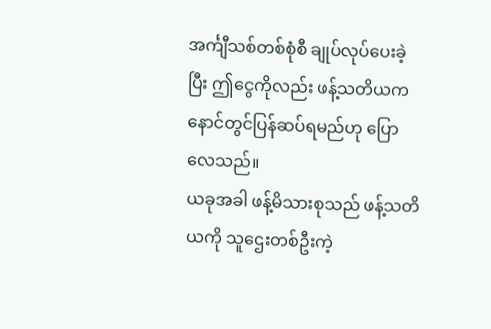အင်္ကျီသစ်တစ်စုံစီ ချုပ်လုပ်ပေးခဲ့ပြီး ဤငွေကိုလည်း ဖန့်သတိယက နောင်တွင်ပြန်ဆပ်ရမည်ဟု ပြောလေသည်။
ယခုအခါ ဖန့်မိသားစုသည် ဖန့်သတိယကို သူဌေးတစ်ဦးကဲ့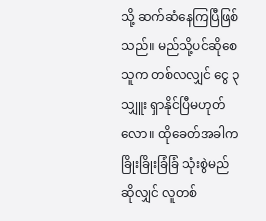သို့ ဆက်ဆံနေကြပြီဖြစ်သည်။ မည်သို့ပင်ဆိုစေ သူက တစ်လလျှင် ငွေ ၃သျှူး ရှာနိုင်ပြီမဟုတ်လော။ ထိုခေတ်အခါက ခြိုးခြိုးခြံခြံ သုံးစွဲမည်ဆိုလျှင် လူတစ်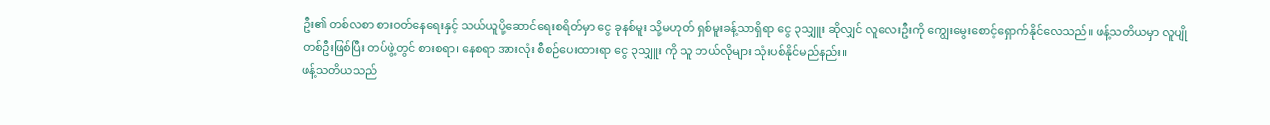ဦး၏ တစ်လစာ စားဝတ်နေရေးနှင့် သယ်ယူပို့ဆောင်ရေးစရိတ်မှာ ငွေ ခုနစ်မူး သို့မဟုတ် ရှစ်မူးခန့်သာရှိရာ ငွေ ၃သျှူး ဆိုလျှင် လူလေးဦးကို ကျွေးမွေးစောင့်ရှောက်နိုင်လေသည်။ ဖန့်သတိယမှာ လူပျိုတစ်ဦးဖြစ်ပြီး တပ်ဖွဲ့တွင် စားစရာ၊ နေစရာ အားလုံး စီစဉ်ပေးထားရာ ငွေ ၃သျှူး ကို သူ ဘယ်လိုများ သုံးပစ်နိုင်မည်နည်း။
ဖန့်သတိယသည်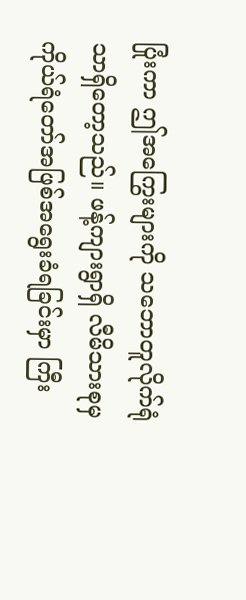ပြုံးကာ ဤအကြွေးများကို သဘောတူလိုက်ရုံသာရှိတော့သည်။ ဖန့်ကျားရွာရှိ လီမိသားစုမှ ကိုယ်ရံတော်အဖြစ်အရွေးခံရခြင်းမှာ ကြီး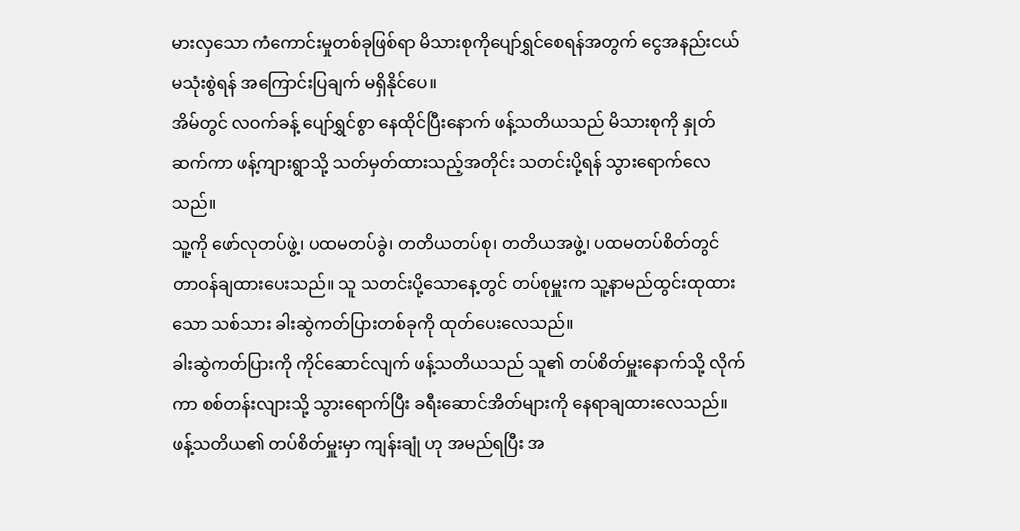မားလှသော ကံကောင်းမှုတစ်ခုဖြစ်ရာ မိသားစုကိုပျော်ရွှင်စေရန်အတွက် ငွေအနည်းငယ် မသုံးစွဲရန် အကြောင်းပြချက် မရှိနိုင်ပေ။
အိမ်တွင် လဝက်ခန့် ပျော်ရွှင်စွာ နေထိုင်ပြီးနောက် ဖန့်သတိယသည် မိသားစုကို နှုတ်ဆက်ကာ ဖန့်ကျားရွာသို့ သတ်မှတ်ထားသည့်အတိုင်း သတင်းပို့ရန် သွားရောက်လေသည်။
သူ့ကို ဖော်လုတပ်ဖွဲ့၊ ပထမတပ်ခွဲ၊ တတိယတပ်စု၊ တတိယအဖွဲ့၊ ပထမတပ်စိတ်တွင် တာဝန်ချထားပေးသည်။ သူ သတင်းပို့သောနေ့တွင် တပ်စုမှူးက သူ့နာမည်ထွင်းထုထားသော သစ်သား ခါးဆွဲကတ်ပြားတစ်ခုကို ထုတ်ပေးလေသည်။
ခါးဆွဲကတ်ပြားကို ကိုင်ဆောင်လျက် ဖန့်သတိယသည် သူ၏ တပ်စိတ်မှူးနောက်သို့ လိုက်ကာ စစ်တန်းလျားသို့ သွားရောက်ပြီး ခရီးဆောင်အိတ်များကို နေရာချထားလေသည်။ ဖန့်သတိယ၏ တပ်စိတ်မှူးမှာ ကျန်းချုံ ဟု အမည်ရပြီး အ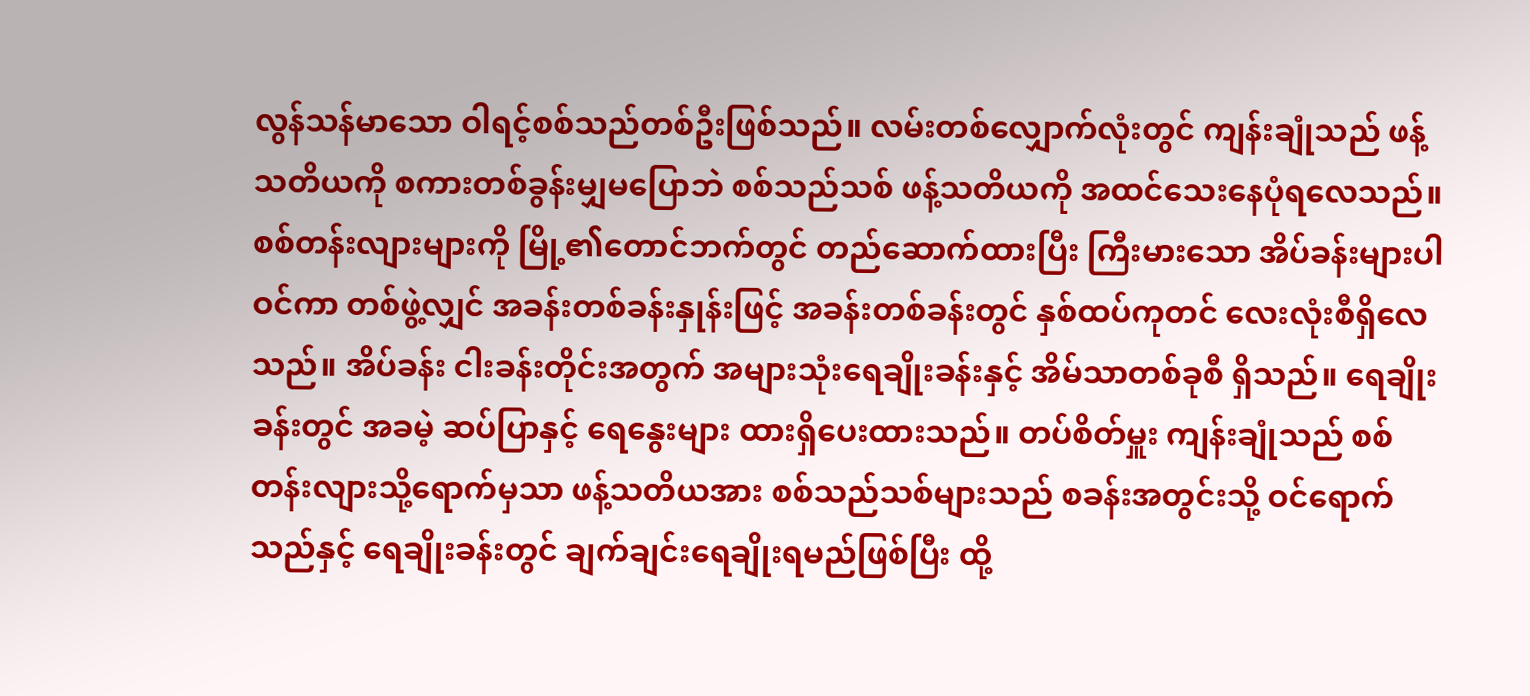လွန်သန်မာသော ဝါရင့်စစ်သည်တစ်ဦးဖြစ်သည်။ လမ်းတစ်လျှောက်လုံးတွင် ကျန်းချုံသည် ဖန့်သတိယကို စကားတစ်ခွန်းမျှမပြောဘဲ စစ်သည်သစ် ဖန့်သတိယကို အထင်သေးနေပုံရလေသည်။
စစ်တန်းလျားများကို မြို့၏တောင်ဘက်တွင် တည်ဆောက်ထားပြီး ကြီးမားသော အိပ်ခန်းများပါဝင်ကာ တစ်ဖွဲ့လျှင် အခန်းတစ်ခန်းနှုန်းဖြင့် အခန်းတစ်ခန်းတွင် နှစ်ထပ်ကုတင် လေးလုံးစီရှိလေသည်။ အိပ်ခန်း ငါးခန်းတိုင်းအတွက် အများသုံးရေချိုးခန်းနှင့် အိမ်သာတစ်ခုစီ ရှိသည်။ ရေချိုးခန်းတွင် အခမဲ့ ဆပ်ပြာနှင့် ရေနွေးများ ထားရှိပေးထားသည်။ တပ်စိတ်မှူး ကျန်းချုံသည် စစ်တန်းလျားသို့ရောက်မှသာ ဖန့်သတိယအား စစ်သည်သစ်များသည် စခန်းအတွင်းသို့ ဝင်ရောက်သည်နှင့် ရေချိုးခန်းတွင် ချက်ချင်းရေချိုးရမည်ဖြစ်ပြီး ထို့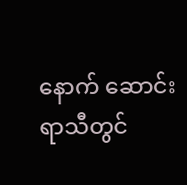နောက် ဆောင်းရာသီတွင်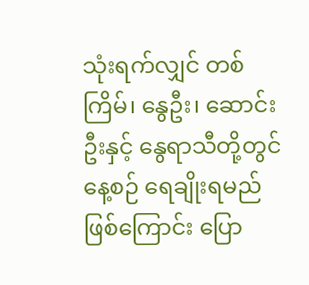သုံးရက်လျှင် တစ်ကြိမ်၊ နွေဦး၊ ဆောင်းဦးနှင့် နွေရာသီတို့တွင် နေ့စဉ် ရေချိုးရမည်ဖြစ်ကြောင်း ပြော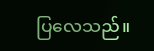ပြလေသည်။